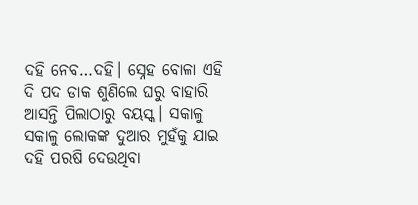ଦହି ନେବ…ଦହି। ସ୍ନେହ ବୋଳା ଏହି ଦି ପଦ ଡାକ ଶୁଣିଲେ ଘରୁ ବାହାରି ଆସନ୍ତି ପିଲାଠାରୁ ବୟସ୍କ। ସକାଳୁ ସକାଳୁ ଲୋକଙ୍କ ଦୁଆର ମୁହଁକୁ ଯାଇ ଦହି ପରଷି ଦେଉଥିବା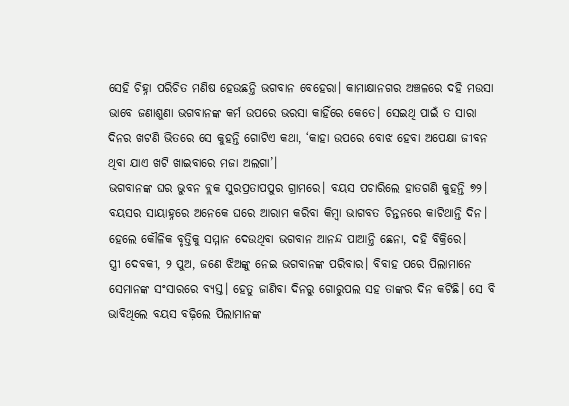ସେହି ଚିହ୍ନା ପରିଚିତ ମଣିଷ ହେଉଛନ୍ତି ଭଗବାନ ବେହେରା। କାମାକ୍ଷାନଗର ଅଞ୍ଚଳରେ ଦହି ମଉସା ଭାବେ ଜଣାଶୁଣା ଭଗବାନଙ୍କ କର୍ମ ଉପରେ ଭରସା କାହିଁରେ କେତେ। ସେଇଥି ପାଇଁ ତ ସାରା ଦିନର ଖଟଣି ଭିତରେ ସେ କୁହନ୍ତି ଗୋଟିଏ କଥା, ‘କାହା ଉପରେ ବୋଝ ହେବା ଅପେକ୍ଷା ଜୀବନ ଥିବା ଯାଏ ଖଟି ଖାଇବାରେ ମଜା ଅଲଗା’।
ଭଗବାନଙ୍କ ଘର ଭୁବନ ବ୍ଲକ ସୁରପ୍ରତାପପୁର ଗ୍ରାମରେ। ବୟସ ପଚାରିଲେ ହାତଗଣି କୁହନ୍ତି ୭୨। ବୟସର ସାୟାହ୍ନରେ ଅନେକେ ଘରେ ଆରାମ କରିବା କିମ୍ବା ଭାଗବତ ଚିନ୍ତନରେ କାଟିଥାନ୍ତି ଦିନ। ହେଲେ କୌଳିକ ବୃତ୍ତିକୁ ସମ୍ମାନ ଦେଉଥିବା ଭଗବାନ ଆନନ୍ଦ ପାଆନ୍ତି ଛେନା, ଦହି ବିକ୍ରିରେ।
ସ୍ତ୍ରୀ ଦେବକୀ, ୨ ପୁଅ, ଜଣେ ଝିଅଙ୍କୁ ନେଇ ଭଗବାନଙ୍କ ପରିବାର। ବିବାହ ପରେ ପିଲାମାନେ ସେମାନଙ୍କ ସଂସାରରେ ବ୍ୟସ୍ତ। ହେତୁ ଜାଣିବା ଦିନରୁ ଗୋରୁପଲ ସହ ତାଙ୍କର ଦିନ କଟିଛି। ସେ ବି ଭାବିଥିଲେ ବୟସ ବଢ଼ିଲେ ପିଲାମାନଙ୍କ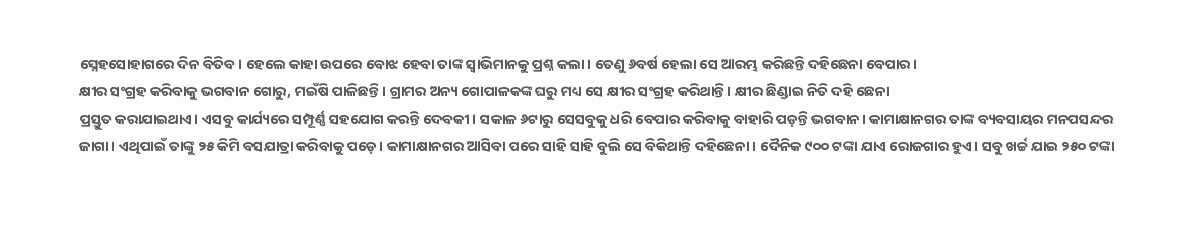ସ୍ନେହସୋହାଗରେ ଦିନ ବିତିବ। ହେଲେ କାହା ଉପରେ ବୋଝ ହେବା ତାଙ୍କ ସ୍ବାଭିମାନକୁ ପ୍ରଶ୍ନ କଲା। ତେଣୁ ୬ବର୍ଷ ହେଲା ସେ ଆରମ୍ଭ କରିଛନ୍ତି ଦହିଛେନା ବେପାର।
କ୍ଷୀର ସଂଗ୍ରହ କରିବାକୁ ଭଗବାନ ଗୋରୁ, ମଇଁଷି ପାଳିଛନ୍ତି। ଗ୍ରାମର ଅନ୍ୟ ଗୋପାଳକଙ୍କ ଘରୁ ମଧ୍ୟ ସେ କ୍ଷୀର ସଂଗ୍ରହ କରିଥାନ୍ତି। କ୍ଷୀର ଛିଣ୍ଡାଇ ନିତି ଦହି ଛେନା
ପ୍ରସ୍ତୁତ କରାଯାଇଥାଏ। ଏସବୁ କାର୍ଯ୍ୟରେ ସମ୍ପୂର୍ଣ୍ଣ ସହଯୋଗ କରନ୍ତି ଦେବକୀ। ସକାଳ ୬ଟାରୁ ସେସବୁକୁ ଧରି ବେପାର କରିବାକୁ ବାହାରି ପଡ଼ନ୍ତି ଭଗବାନ। କାମାକ୍ଷାନଗର ତାଙ୍କ ବ୍ୟବସାୟର ମନପସନ୍ଦର ଜାଗା। ଏଥିପାଇଁ ତାଙ୍କୁ ୨୫ କିମି ବସଯାତ୍ରା କରିବାକୁ ପଡ଼େ। କାମାକ୍ଷାନଗର ଆସିବା ପରେ ସାହି ସାହି ବୁଲି ସେ ବିକିଥାନ୍ତି ଦହିଛେନା। ଦୈନିକ ୯୦୦ ଟଙ୍କା ଯାଏ ରୋଜଗାର ହୁଏ। ସବୁ ଖର୍ଚ୍ଚ ଯାଇ ୨୫୦ ଟଙ୍କା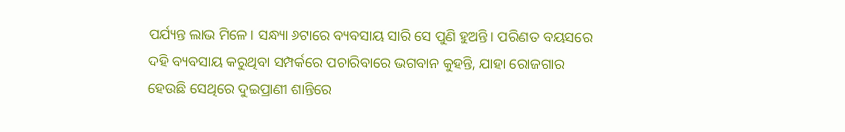ପର୍ଯ୍ୟନ୍ତ ଲାଭ ମିଳେ। ସନ୍ଧ୍ୟା ୬ଟାରେ ବ୍ୟବସାୟ ସାରି ସେ ପୁଣି ହୁଅନ୍ତି। ପରିଣତ ବୟସରେ ଦହି ବ୍ୟବସାୟ କରୁଥିବା ସମ୍ପର୍କରେ ପଚାରିବାରେ ଭଗବାନ କୁହନ୍ତି, ଯାହା ରୋଜଗାର ହେଉଛି ସେଥିରେ ଦୁଇପ୍ରାଣୀ ଶାନ୍ତିରେ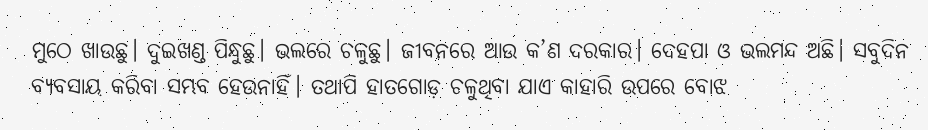ମୁଠେ ଖାଉଛୁ। ଦୁଇଖଣ୍ଡ ପିନ୍ଧୁଛୁ। ଭଲରେ ଚଳୁଛୁ। ଜୀବନରେ ଆଉ କ’ଣ ଦରକାର। ଦେହପା ଓ ଭଲମନ୍ଦ ଅଛି। ସବୁଦିନ ବ୍ୟବସାୟ କରିବା ସମ୍ଭବ ହେଉନାହିଁ। ତଥାପି ହାତଗୋଡ଼ ଚଳୁଥିବା ଯାଏ କାହାରି ଉପରେ ବୋଝ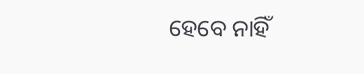ହେବେ ନାହିଁ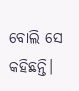ବୋଲି ସେ କହିଛନ୍ତି।